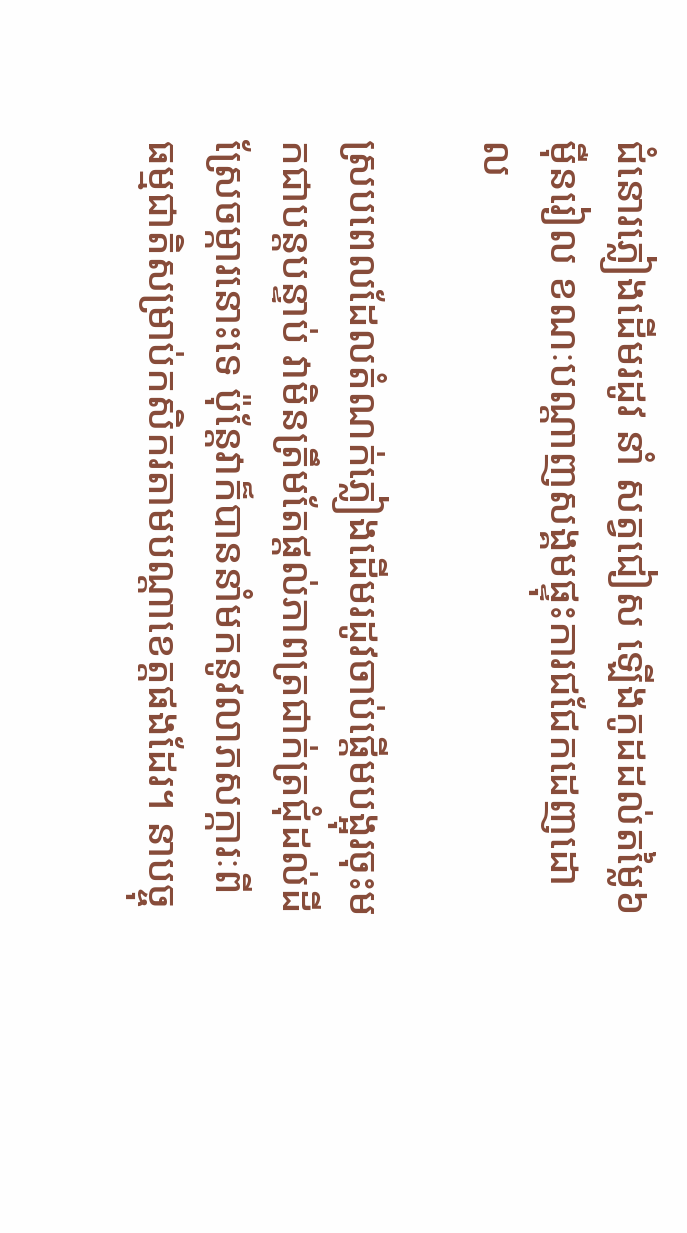ជំនោរភ្លៀងដើមរដូវ នាំ សត្វជៀស ឡើងកូដដល់តម្លៃ៦ម៉ឺនរៀល ខណៈបណ្តាញសង្គមផ្ទុះការជជែកដេញដោល

ស្របពេលដែលតំណក់ភ្លៀងដើមរដូវចាប់ផ្តើមបង្អុរចុះមកជាបន្តបន្ទាប់ វាមិនត្រឹមតែផ្តល់ភាពត្រជាក់ត្រជុំដល់ដីស្រែចម្ការនោះទេ ប៉ុន្តែវាក៏បាននាំមកនូវលាភសក្ការៈពីធម្មជាតិសម្រាប់កសិករតាមបណ្តាខេត្តផងដែរ។ នាបច្ចុ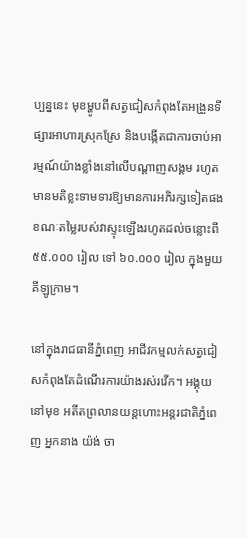ប្បន្ននេះ មុខម្ហូបពីសត្វជៀសកំពុងតែអង្រួនទីផ្សារអាហារស្រុកស្រែ និងបង្កើតជាការចាប់អារម្មណ៍យ៉ាងខ្លាំងនៅលើបណ្តាញសង្គម រហូតមានមតិខ្លះទាមទារឱ្យមានការអភិរក្សទៀតផង ខណៈតម្លៃរបស់វាស្ទុះឡើងរហូតដល់ចន្លោះពី ៥៥.០០០ រៀល ទៅ ៦០.០០០ រៀល ក្នុងមួយគីឡូក្រាម។

នៅក្នុងរាជធានីភ្នំពេញ អាជីវកម្មលក់សត្វជៀសកំពុងតែដំណើរការយ៉ាងរស់រវើក។ អង្គុយនៅមុខ អតីតព្រលានយន្តហោះអន្តរជាតិភ្នំពេញ អ្នកនាង យ៉ង់ ចា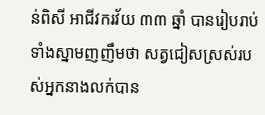ន់ពិសី អាជីវករវ័យ ៣៣ ឆ្នាំ បានរៀបរាប់ទាំងស្នាមញញឹមថា សត្វជៀសស្រស់របស់អ្នកនាងលក់បាន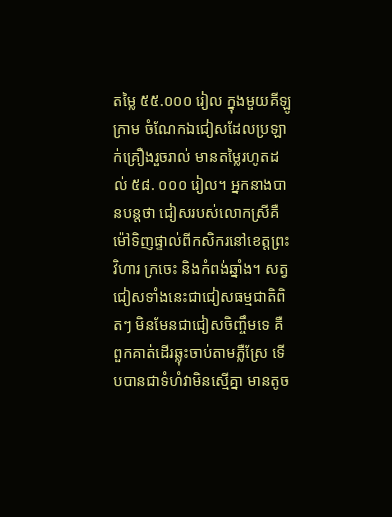តម្លៃ ៥៥.០០០ រៀល ក្នុងមួយគីឡូក្រាម ចំណែកឯជៀសដែលប្រឡាក់គ្រឿងរួចរាល់ មានតម្លៃរហូតដល់ ៥៨. ០០០ រៀល។ អ្នកនាងបានបន្តថា ជៀសរបស់លោកស្រីគឺម៉ៅទិញផ្ទាល់ពីកសិករនៅខេត្តព្រះវិហារ ក្រចេះ និងកំពង់ឆ្នាំង។ សត្វជៀសទាំងនេះជាជៀសធម្មជាតិពិតៗ មិនមែនជាជៀសចិញ្ចឹមទេ គឺពួកគាត់ដើរឆ្លុះចាប់តាមភ្លឺស្រែ ទើបបានជាទំហំវាមិនស្មើគ្នា មានតូច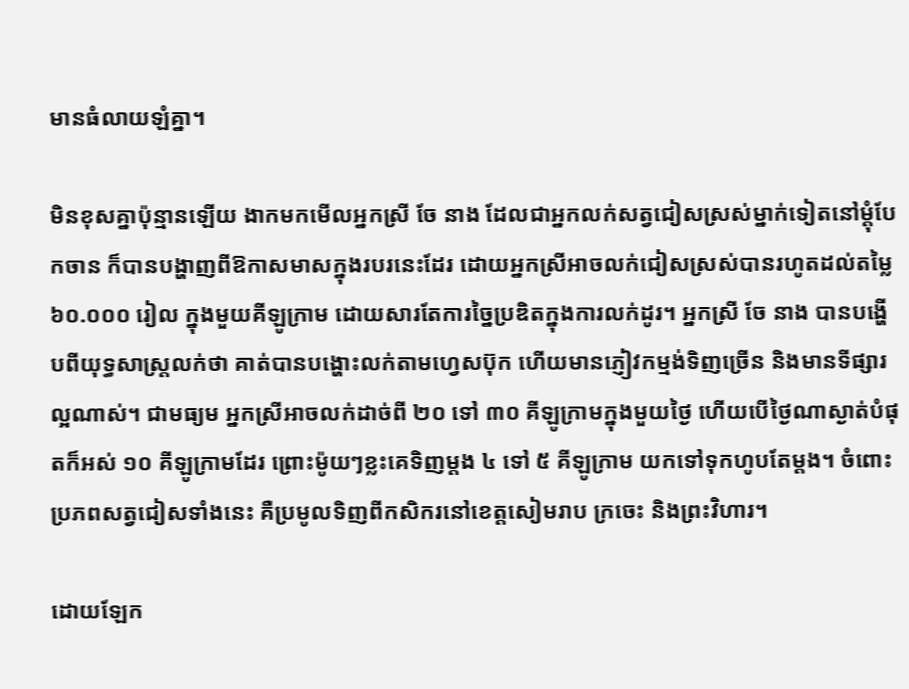មានធំលាយឡំគ្នា។

មិនខុសគ្នាប៉ុន្មានឡើយ ងាកមកមើលអ្នកស្រី ចែ នាង ដែលជាអ្នកលក់សត្វជៀសស្រស់ម្នាក់ទៀតនៅម្តុំបែកចាន ក៏បានបង្ហាញពីឱកាសមាសក្នុងរបរនេះដែរ ដោយអ្នកស្រីអាចលក់ជៀសស្រស់បានរហូតដល់តម្លៃ ៦០.០០០ រៀល ក្នុងមួយគីឡូក្រាម ដោយសារតែការច្នៃប្រឌិតក្នុងការលក់ដូរ។ អ្នកស្រី ចែ នាង បានបង្ហើបពីយុទ្ធសាស្ត្រលក់ថា គាត់បានបង្ហោះលក់តាមហ្វេសប៊ុក ហើយមានភ្ញៀវកម្មង់ទិញច្រើន និងមានទីផ្សារល្អណាស់។ ជាមធ្យម អ្នកស្រីអាចលក់ដាច់ពី ២០ ទៅ ៣០ គីឡូក្រាមក្នុងមួយថ្ងៃ ហើយបើថ្ងៃណាស្ងាត់បំផុតក៏អស់ ១០ គីឡូក្រាមដែរ ព្រោះម៉ូយៗខ្លះគេទិញម្តង ៤ ទៅ ៥ គីឡូក្រាម យកទៅទុកហូបតែម្តង។ ចំពោះប្រភពសត្វជៀសទាំងនេះ គឺប្រមូលទិញពីកសិករនៅខេត្តសៀមរាប ក្រចេះ និងព្រះវិហារ។

ដោយឡែក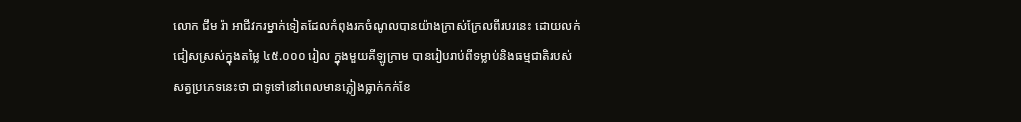លោក ជឹម រ៉ា អាជីវករម្នាក់ទៀតដែលកំពុងរកចំណូលបានយ៉ាងក្រាស់ក្រែលពីរបរនេះ ដោយលក់ជៀសស្រស់ក្នុងតម្លៃ ៤៥.០០០ រៀល ក្នុងមួយគីឡូក្រាម បានរៀបរាប់ពីទម្លាប់និងធម្មជាតិរបស់សត្វប្រភេទនេះថា ជាទូទៅនៅពេលមានភ្លៀងធ្លាក់កក់ខែ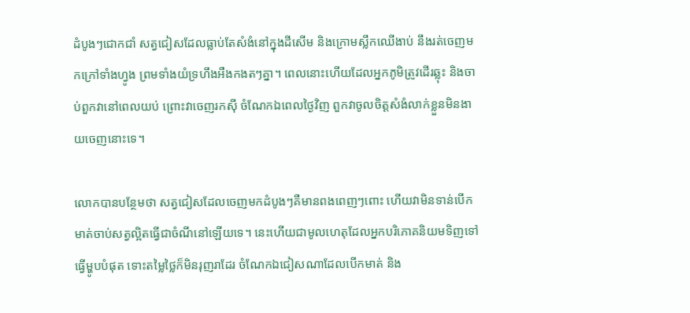ដំបូងៗជោកជាំ សត្វជៀសដែលធ្លាប់តែសំងំនៅក្នុងដីសើម និងក្រោមស្លឹកឈើងាប់ នឹងរត់ចេញមកក្រៅទាំងហ្វូង ព្រមទាំងយំទ្រហឹងអឺងកងតៗគ្នា។ ពេលនោះហើយដែលអ្នកភូមិត្រូវដើរឆ្លុះ និងចាប់ពួកវានៅពេលយប់ ព្រោះវាចេញរកស៊ី ចំណែកឯពេលថ្ងៃវិញ ពួកវាចូលចិត្តសំងំលាក់ខ្លួនមិនងាយចេញនោះទេ។

លោកបានបន្ថែមថា សត្វជៀសដែលចេញមកដំបូងៗគឺមានពងពេញៗពោះ ហើយវាមិនទាន់បើកមាត់ចាប់សត្វល្អិតធ្វើជាចំណីនៅឡើយទេ។ នេះហើយជាមូលហេតុដែលអ្នកបរិភោគនិយមទិញទៅធ្វើម្ហូបបំផុត ទោះតម្លៃថ្លៃក៏មិនរុញរាដែរ ចំណែកឯជៀសណាដែលបើកមាត់ និង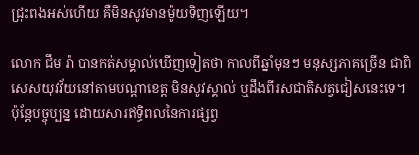ជ្រុះពងអស់ហើយ គឺមិនសូវមានម៉ូយទិញឡើយ។

លោក ជឹម រ៉ា បានកត់សម្គាល់ឃើញទៀតថា កាលពីឆ្នាំមុនៗ មនុស្សភាគច្រើន ជាពិសេសយុវវ័យនៅតាមបណ្តាខេត្ត មិនសូវស្គាល់ ឬដឹងពីរសជាតិសត្វជៀសនេះទេ។ ប៉ុន្តែបច្ចុប្បន្ន ដោយសារឥទ្ធិពលនៃការផ្សព្វ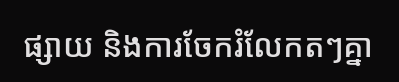ផ្សាយ និងការចែករំលែកតៗគ្នា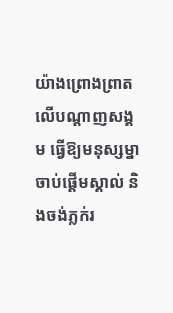យ៉ាងព្រោងព្រាតលើបណ្តាញសង្គម ធ្វើឱ្យមនុស្សម្នាចាប់ផ្តើមស្គាល់ និងចង់ភ្លក់រ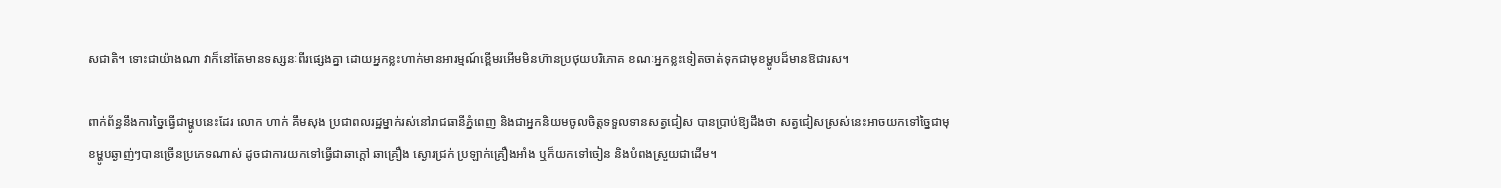សជាតិ។ ទោះជាយ៉ាងណា វាក៏នៅតែមានទស្សនៈពីរផ្សេងគ្នា ដោយអ្នកខ្លះហាក់មានអារម្មណ៍ខ្ពើមរអើមមិនហ៊ានប្រថុយបរិភោគ ខណៈអ្នកខ្លះទៀតចាត់ទុកជាមុខម្ហូបដ៏មានឱជារស។

ពាក់ព័ន្ធនឹងការច្នៃធ្វើជាម្ហូបនេះដែរ លោក ហាក់ គឹមសុង ប្រជាពលរដ្ឋម្នាក់រស់នៅរាជធានីភ្នំពេញ និងជាអ្នកនិយមចូលចិត្តទទួលទានសត្វជៀស បានប្រាប់ឱ្យដឹងថា សត្វជៀសស្រស់នេះអាចយកទៅច្នៃជាមុខម្ហូបឆ្ងាញ់ៗបានច្រើនប្រភេទណាស់ ដូចជាការយកទៅធ្វើជាឆាក្តៅ ឆាគ្រឿង ស្ងោរជ្រក់ ប្រឡាក់គ្រឿងអាំង ឬក៏យកទៅចៀន និងបំពងស្រួយជាដើម។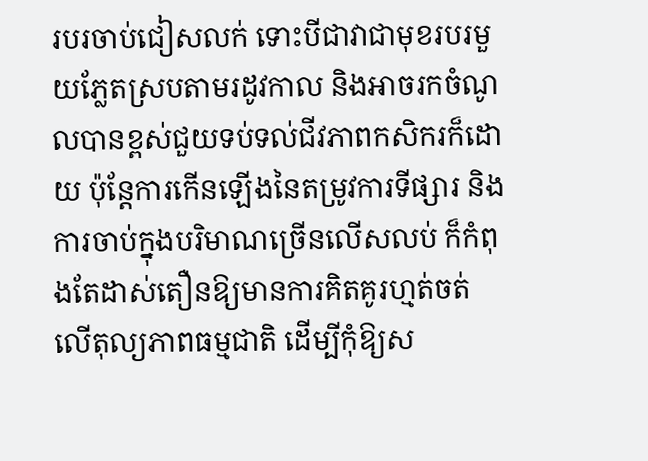របរចាប់ជៀសលក់ ទោះបីជាវាជាមុខរបរមួយភ្លែតស្របតាមរដូវកាល និងអាចរកចំណូលបានខ្ពស់ជួយទប់ទល់ជីវភាពកសិករក៏ដោយ ប៉ុន្តែការកើនឡើងនៃតម្រូវការទីផ្សារ និងការចាប់ក្នុងបរិមាណច្រើនលើសលប់ ក៏កំពុងតែដាស់តឿនឱ្យមានការគិតគូរហ្មត់ចត់លើតុល្យភាពធម្មជាតិ ដើម្បីកុំឱ្យស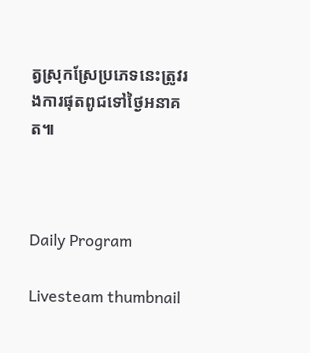ត្វស្រុកស្រែប្រភេទនេះត្រូវរងការផុតពូជទៅថ្ងៃអនាគត៕



Daily Program

Livesteam thumbnail